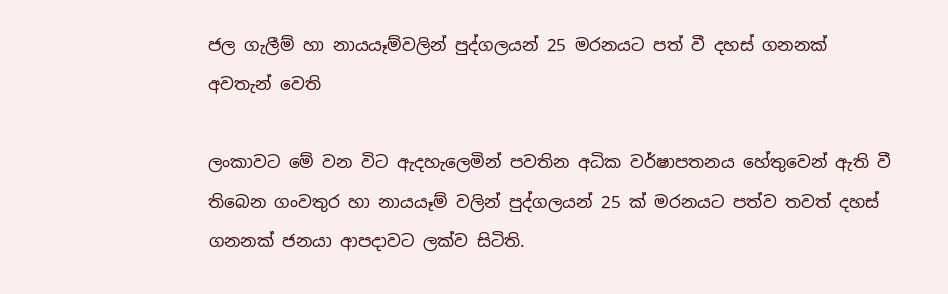ජල ගැලීම් හා නායයෑම්වලින් පුද්ගලයන් 25 මරනයට පත් වී දහස් ගනනක් අවතැන් වෙති

ලංකාවට මේ වන විට ඇදහැලෙමින් පවතින අධික වර්ෂාපතනය හේතුවෙන් ඇති වී තිබෙන ගංවතුර හා නායයෑම් වලින් පුද්ගලයන් 25 ක් මරනයට පත්ව තවත් දහස් ගනනක් ජනයා ආපදාවට ලක්ව සිටිති.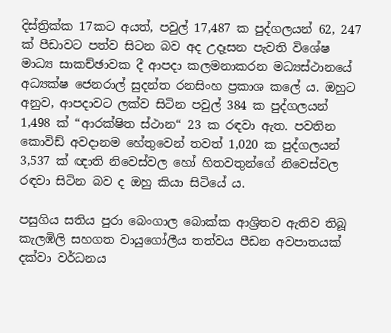දිස්ත්‍රික්ක 17කට අයත්, පවුල් 17,487 ක පුද්ගලයන් 62, 247 ක් පීඩාවට පත්ව සිටන බව අද උදෑසන පැවති විශේෂ මාධ්‍ය සාකච්ඡාවක දී ආපදා කලමනාකරන මධ්‍යස්ථානයේ අධ්‍යක්ෂ ජෙනරාල් සුදන්ත රනසිංහ ප්‍රකාශ කලේ ය. ඔහුට අනුව, ආපදාවට ලක්ව සිටින පවුල් 384 ක පුද්ගලයන් 1,498 ක් “ආරක්ෂිත ස්ථාන“ 23 ක රඳවා ඇත. පවතින කොවිඩ් අවදානම හේතුවෙන් තවත් 1,020 ක පුද්ගලයන් 3,537 ක් ඥාති නිවෙස්වල හෝ හිතවතුන්ගේ නිවෙස්වල රඳවා සිටින බව ද ඔහු කියා සිටියේ ය.

පසුගිය සතිය පුරා බෙංගාල බොක්ක ආශ්‍රිතව ඇතිව තිබූ කැලඹිලි සහගත වායුගෝලීය තත්වය පීඩන අවපාතයක් දක්වා වර්ධනය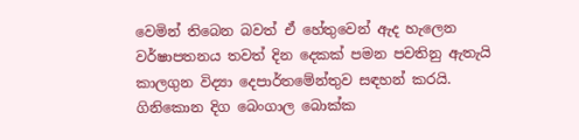වෙමින් තිබෙන බවත් ඒ හේතුවෙන් ඇද හැලෙන වර්ෂාපතනය තවත් දින දෙකක් පමන පවතිනු ඇතැයි කාලගුන විද්‍යා දෙපාර්තමේන්තුව සඳහන් කරයි. ගිනිකොන දිග බෙංගාල බොක්ක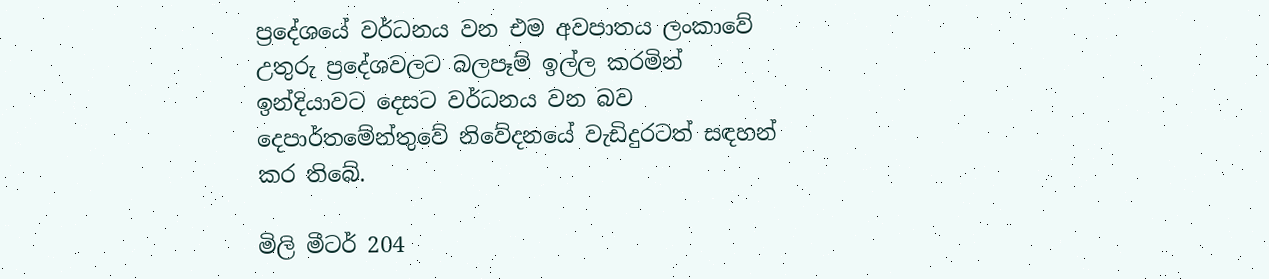ප්‍රදේශයේ වර්ධනය වන එම අවපාතය ලංකාවේ උතුරු ප්‍රදේශවලට බලපෑම් ඉල්ල කරමින් ඉන්දියාවට දෙසට වර්ධනය වන බව දෙපාර්තමේන්තුවේ නිවේදනයේ වැඩිදුරටත් සඳහන් කර තිබේ.

මිලි මීටර් 204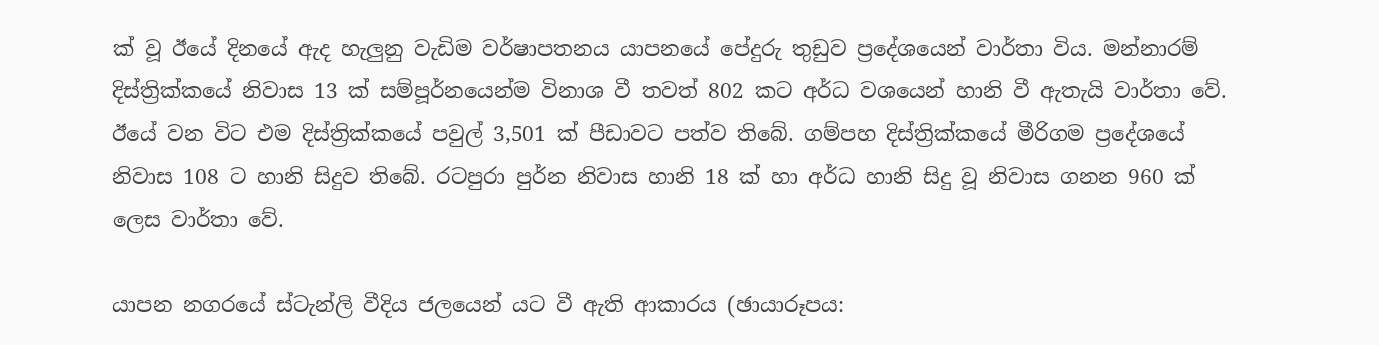ක් වූ ඊයේ දිනයේ ඇද හැලුනු වැඩිම වර්ෂාපතනය යාපනයේ පේදුරු තුඩුව ප්‍රදේශයෙන් වාර්තා විය. මන්නාරම් දිස්ත්‍රික්කයේ නිවාස 13 ක් සම්පූර්නයෙන්ම විනාශ වී තවත් 802 කට අර්ධ වශයෙන් හානි වී ඇතැයි වාර්තා වේ. ඊයේ වන විට එම දිස්ත්‍රික්කයේ පවුල් 3,501 ක් පීඩාවට පත්ව තිබේ. ගම්පහ දිස්ත්‍රික්කයේ මීරිගම ප්‍රදේශයේ නිවාස 108 ට හානි සිදුව තිබේ. රටපුරා පුර්න නිවාස හානි 18 ක් හා අර්ධ හානි සිදු වූ නිවාස ගනන 960 ක් ලෙස වාර්තා වේ.

යාපන නගරයේ ස්ටැන්ලි වීදිය ජලයෙන් යට වී ඇති ආකාරය (ඡායාරූපය: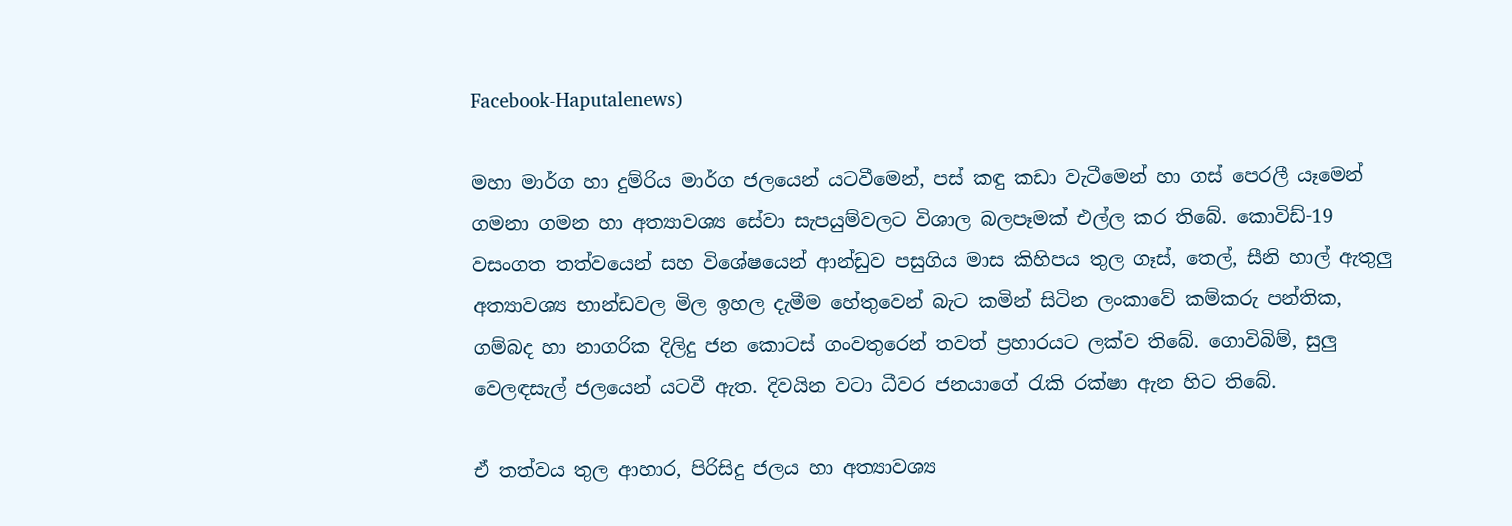Facebook-Haputalenews)

මහා මාර්ග හා දුම්රිය මාර්ග ජලයෙන් යටවීමෙන්, පස් කඳු කඩා වැටීමෙන් හා ගස් පෙරලී යෑමෙන් ගමනා ගමන හා අත්‍යාවශ්‍ය සේවා සැපයුම්වලට විශාල බලපෑමක් එල්ල කර තිබේ. කොවිඩ්-19 වසංගත තත්වයෙන් සහ විශේෂයෙන් ආන්ඩුව පසුගිය මාස කිහිපය තුල ගෑස්, තෙල්, සීනි හාල් ඇතුලු අත්‍යාවශ්‍ය භාන්ඩවල මිල ඉහල දැමීම හේතුවෙන් බැට කමින් සිටින ලංකාවේ කම්කරු පන්තික, ගම්බද හා නාගරික දිලිදු ජන කොටස් ගංවතුරෙන් තවත් ප්‍රහාරයට ලක්ව තිබේ. ගොවිබිම්, සුලු වෙලඳසැල් ජලයෙන් යටවී ඇත. දිවයින වටා ධීවර ජනයාගේ රැකි රක්ෂා ඇන හිට තිබේ.

ඒ තත්වය තුල ආහාර, පිරිසිදු ජලය හා අත්‍යාවශ්‍ය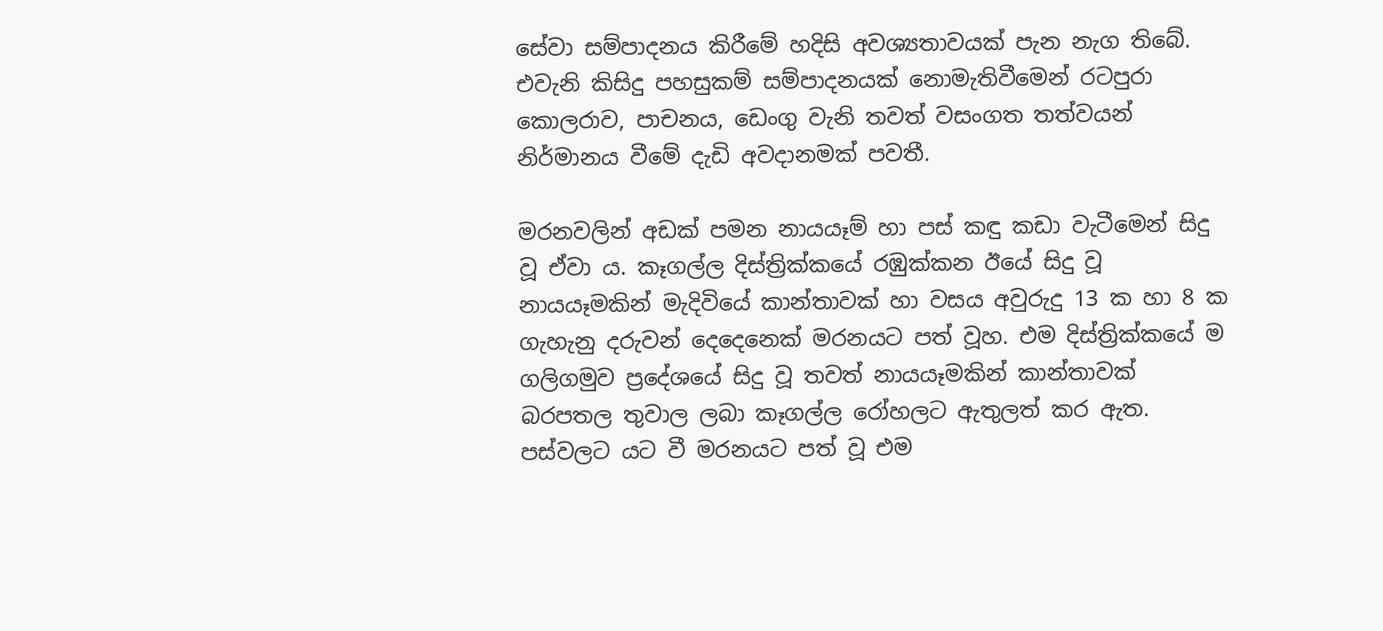සේවා සම්පාදනය කිරීමේ හදිසි අවශ්‍යතාවයක් පැන නැග තිබේ. එවැනි කිසිදු පහසුකම් සම්පාදනයක් නොමැතිවීමෙන් රටපුරා කොලරාව, පාචනය, ඩෙංගු වැනි තවත් වසංගත තත්වයන් නිර්මානය වීමේ දැඩි අවදානමක් පවතී.

මරනවලින් අඩක් පමන නායයෑම් හා පස් කඳු කඩා වැටීමෙන් සිදු වූ ඒවා ය. කෑගල්ල දිස්ත්‍රික්කයේ රඹුක්කන ඊයේ සිදු වූ නායයෑමකින් මැදිවියේ කාන්තාවක් හා වසය අවුරුදු 13 ක හා 8 ක ගැහැනු දරුවන් දෙදෙනෙක් මරනයට පත් වූහ. එම දිස්ත්‍රික්කයේ ම ගලිගමුව ප්‍රදේශයේ සිදු වූ තවත් නායයෑමකින් කාන්තාවක් බරපතල තුවාල ලබා කෑගල්ල රෝහලට ඇතුලත් කර ඇත. පස්වලට යට වී මරනයට පත් වූ එම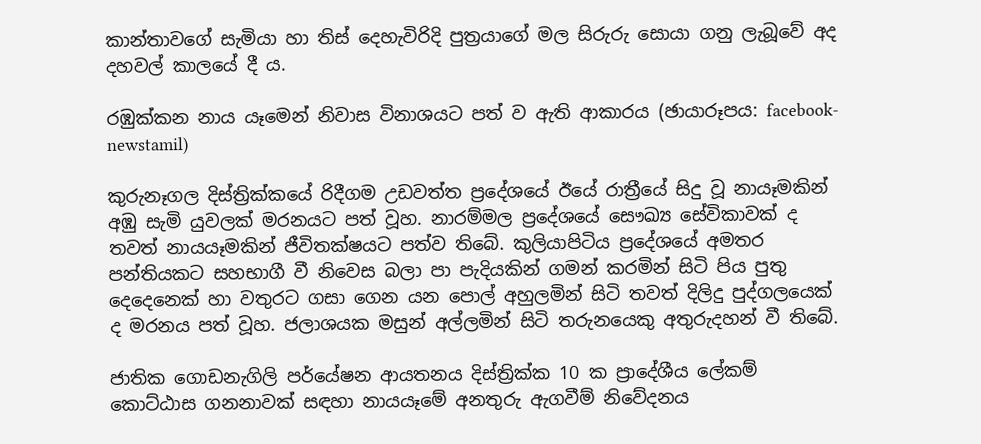කාන්තාවගේ සැමියා හා තිස් දෙහැවිරිදි පුත්‍රයාගේ මල සිරුරු සොයා ගනු ලැබූවේ අද දහවල් කාලයේ දී ය.

රඹුක්කන නාය යෑමෙන් නිවාස විනාශයට පත් ව ඇති ආකාරය (ඡායාරූපය: facebook-newstamil)

කුරුනෑගල දිස්ත්‍රික්කයේ රිදීගම උඩවත්ත ප්‍රදේශයේ ඊයේ රාත්‍රීයේ සිදු වූ නායෑමකින් අඹු සැමි යුවලක් මරනයට පත් වූහ. නාරම්මල ප්‍රදේශයේ සෞඛ්‍ය සේවිකාවක් ද තවත් නායයෑමකින් ජීවිතක්ෂයට පත්ව තිබේ. කුලියාපිටිය ප්‍රදේශයේ අමතර පන්තියකට සහභාගී වී නිවෙස බලා පා පැදියකින් ගමන් කරමින් සිටි පිය පුතු දෙදෙනෙක් හා වතුරට ගසා ගෙන යන පොල් අහුලමින් සිටි තවත් දිලිදු පුද්ගලයෙක් ද මරනය පත් වූහ. ජලාශයක මසුන් අල්ලමින් සිටි තරුනයෙකු අතුරුදහන් වී තිබේ.

ජාතික ගොඩනැගිලි පර්යේෂන ආයතනය දිස්ත්‍රික්ක 10 ක ප්‍රාදේශීය ලේකම් කොට්ඨාස ගනනාවක් සඳහා නායයෑමේ අනතුරු ඇගවීම් නිවේදනය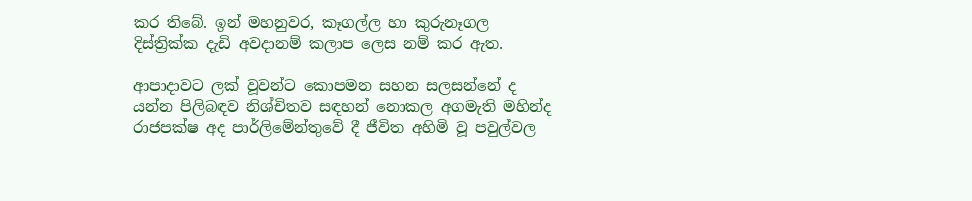කර තිබේ. ඉන් මහනුවර, කෑගල්ල හා කුරුනෑගල දිස්ත්‍රික්ක දැඩි අවදානම් කලාප ලෙස නම් කර ඇත.

ආපාදාවට ලක් වූවන්ට කොපමන සහන සලසන්නේ ද යන්න පිලිබඳව නිශ්චිතව සඳහන් නොකල අගමැති මහින්ද රාජපක්ෂ අද පාර්ලිමේන්තුවේ දී ජීවිත අහිමි වූ පවුල්වල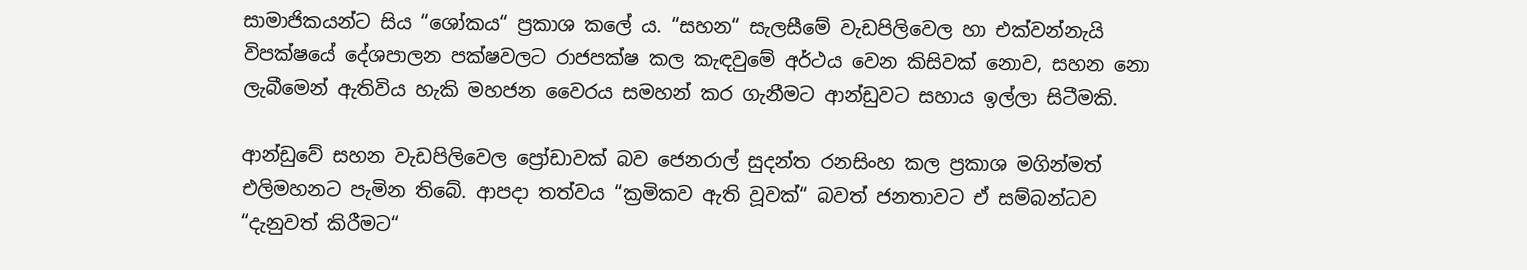සාමාජිකයන්ට සිය “ශෝකය“ ප්‍රකාශ කලේ ය. “සහන“ සැලසීමේ වැඩපිලිවෙල හා එක්වන්නැයි විපක්ෂයේ දේශපාලන පක්ෂවලට රාජපක්ෂ කල කැඳවුමේ අර්ථය වෙන කිසිවක් නොව, සහන නො ලැබීමෙන් ඇතිවිය හැකි මහජන වෛරය සමහන් කර ගැනීමට ආන්ඩුවට සහාය ඉල්ලා සිටීමකි.

ආන්ඩුවේ සහන වැඩපිලිවෙල ප්‍රෝඩාවක් බව ජෙනරාල් සුදන්ත රනසිංහ කල ප්‍රකාශ මගින්මත් එලිමහනට පැමින තිබේ. ආපදා තත්වය “ක්‍රමිකව ඇති වූවක්“ බවත් ජනතාවට ඒ සම්බන්ධව “දැනුවත් කිරීමට“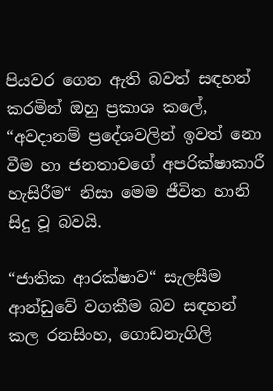පියවර ගෙන ඇති බවත් සඳහන් කරමින් ඔහු ප්‍රකාශ කලේ, “අවදානම් ප්‍රදේශවලින් ඉවත් නො වීම හා ජනතාවගේ අපරික්ෂාකාරී හැසිරීම“ නිසා මෙම ජීවිත හානි සිදු වූ බවයි.

“ජාතික ආරක්ෂාව“ සැලසීම ආන්ඩුවේ වගකීම බව සඳහන් කල රනසිංහ, ගොඩනැගිලි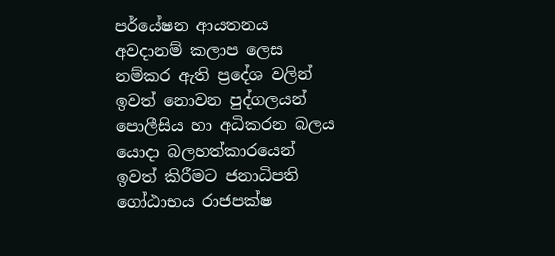පර්යේෂන ආයතනය අවදානම් කලාප ලෙස නම්කර ඇති ප්‍රදේශ වලින් ඉවත් නොවන පුද්ගලයන් පොලීසිය හා අධිකරන බලය යොදා බලහත්කාරයෙන් ඉවත් කිරීමට ජනාධිපති ගෝඨාභය රාජපක්ෂ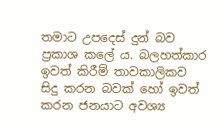තමාට උපදෙස් දුන් බව ප්‍රකාශ කලේ ය. බලහත්කාර ඉවත් කිරීම් තාවකාලිකව සිදු කරන බවක් හෝ ඉවත් කරන ජනයාට අවශ්‍ය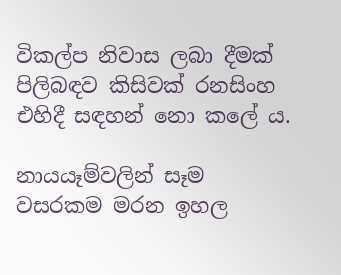විකල්ප නිවාස ලබා දීමක් පිලිබඳව කිසිවක් රනසිංහ එහිදී සඳහන් නො කලේ ය.

නායයෑම්වලින් සෑම වසරකම මරන ඉහල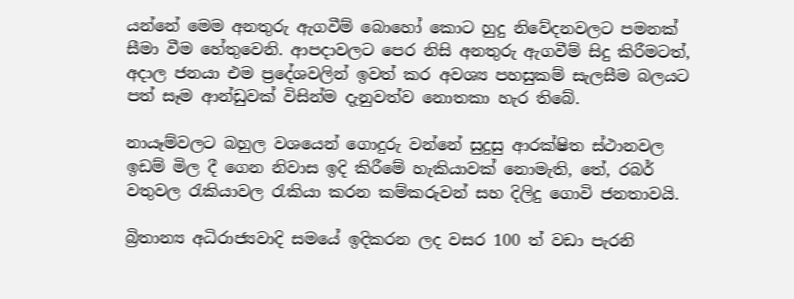යන්නේ මෙම අනතුරු ඇගවීම් බොහෝ කොට හුදු නිවේදනවලට පමනක් සීමා වීම හේතුවෙනි. ආපදාවලට පෙර නිසි අනතුරු ඇගවීම් සිදු කිරීමටත්, අදාල ජනයා එම ප්‍රදේශවලින් ඉවත් කර අවශ්‍ය පහසුකම් සැලසීම බලයට පත් සෑම ආන්ඩුවක් විසින්ම දැනුවත්ව නොතකා හැර තිබේ.

නායෑම්වලට බහුල වශයෙන් ගොදුරු වන්නේ සුදුසු ආරක්ෂිත ස්ථානවල ඉඩම් මිල දී ගෙන නිවාස ඉදි කිරීමේ හැකියාවක් නොමැති, තේ, රබර් වතුවල රැකියාවල රැකියා කරන කම්කරුවන් සහ දිලිදු ගොවි ජනතාවයි.

බ්‍රිතාන්‍ය අධිරාජ්‍යවාදි සමයේ ඉදිකරන ලද වසර 100 ත් වඩා පැරනි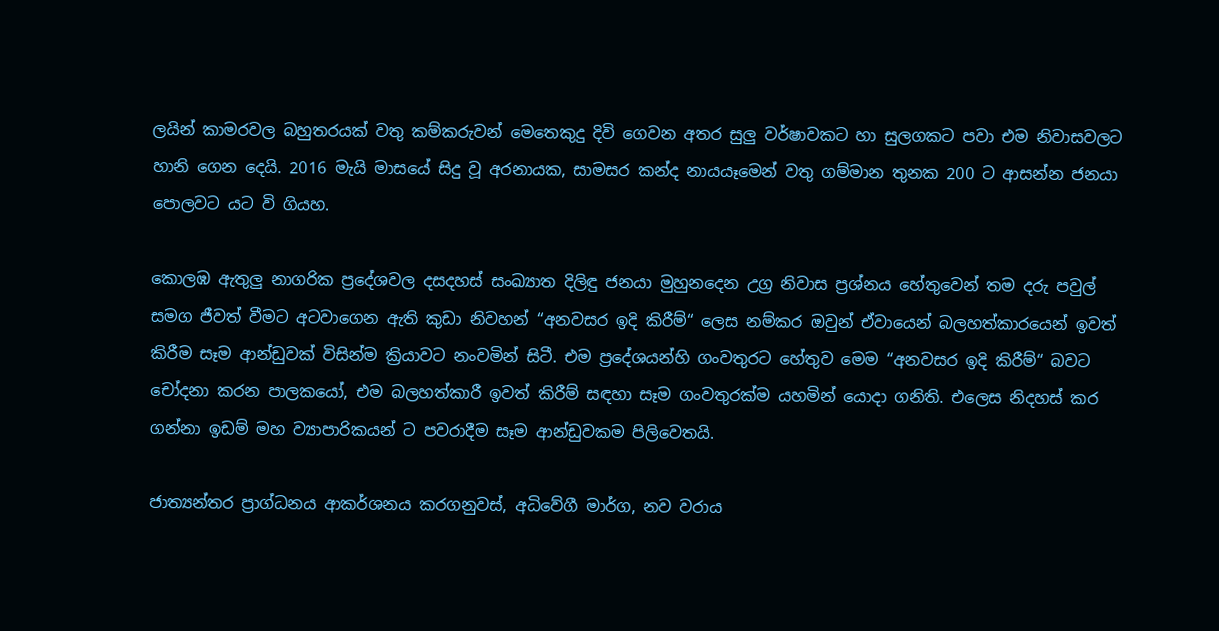ලයින් කාමරවල බහුතරයක් වතු කම්කරුවන් මෙතෙකුදු දිවි ගෙවන අතර සුලු වර්ෂාවකට හා සුලගකට පවා එම නිවාසවලට හානි ගෙන දෙයි. 2016 මැයි මාසයේ සිදු වූ අරනායක, සාමසර කන්ද නායයෑමෙන් වතු ගම්මාන තුනක 200 ට ආසන්න ජනයා පොලවට යට වි ගියහ.

කොලඹ ඇතුලු නාගරික ප්‍රදේශවල දසදහස් සංඛ්‍යාත දිලිඳු ජනයා මුහුනදෙන උග්‍ර නිවාස ප්‍රශ්නය හේතුවෙන් තම දරු පවුල් සමග ජීවත් වීමට අටවාගෙන ඇති කුඩා නිවහන් “අනවසර ඉදි කිරීම්“ ලෙස නම්කර ඔවුන් ඒවායෙන් බලහත්කාරයෙන් ඉවත් කිරීම සෑම ආන්ඩුවක් විසින්ම ක්‍රියාවට නංවමින් සිටී. එම ප්‍රදේශයන්හි ගංවතුරට හේතුව මෙම “අනවසර ඉදි කිරීම්“ බවට චෝදනා කරන පාලකයෝ, එම බලහත්කාරී ඉවත් කිරීම් සඳහා සෑම ගංවතුරක්ම යහමින් යොදා ගනිති. එලෙස නිදහස් කර ගන්නා ඉඩම් මහ ව්‍යාපාරිකයන් ට පවරාදීම සෑම ආන්ඩුවකම පිලිවෙතයි.

ජාත්‍යන්තර ප්‍රාග්ධනය ආකර්ශනය කරගනුවස්, අධිවේගී මාර්ග, නව වරාය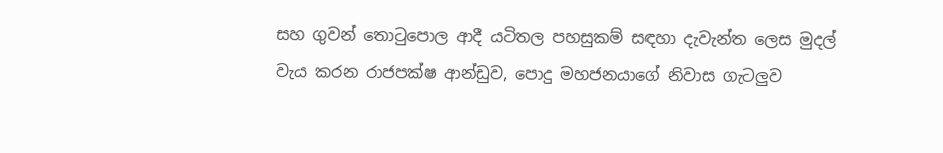සහ ගුවන් තොටුපොල ආදී යටිතල පහසුකම් සඳහා දැවැන්ත ලෙස මුදල් වැය කරන රාජපක්ෂ ආන්ඩුව, පොදු මහජනයාගේ නිවාස ගැටලුව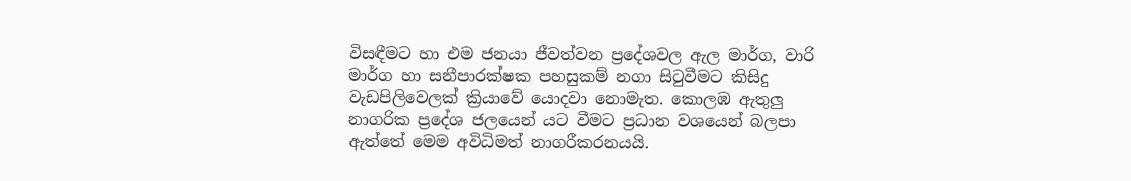විසඳීමට හා එම ජනයා ජීවත්වන ප්‍රදේශවල ඇල මාර්ග, වාරි මාර්ග හා සනීපාරක්ෂක පහසුකම් නගා සිටුවීමට කිසිදු වැඩපිලිවෙලක් ක්‍රියාවේ යොදවා නොමැත. කොලඹ ඇතුලු නාගරික ප්‍රදේශ ජලයෙන් යට වීමට ප්‍රධාන වශයෙන් බලපා ඇත්තේ මෙම අවිධිමත් නාගරීකරනයයි.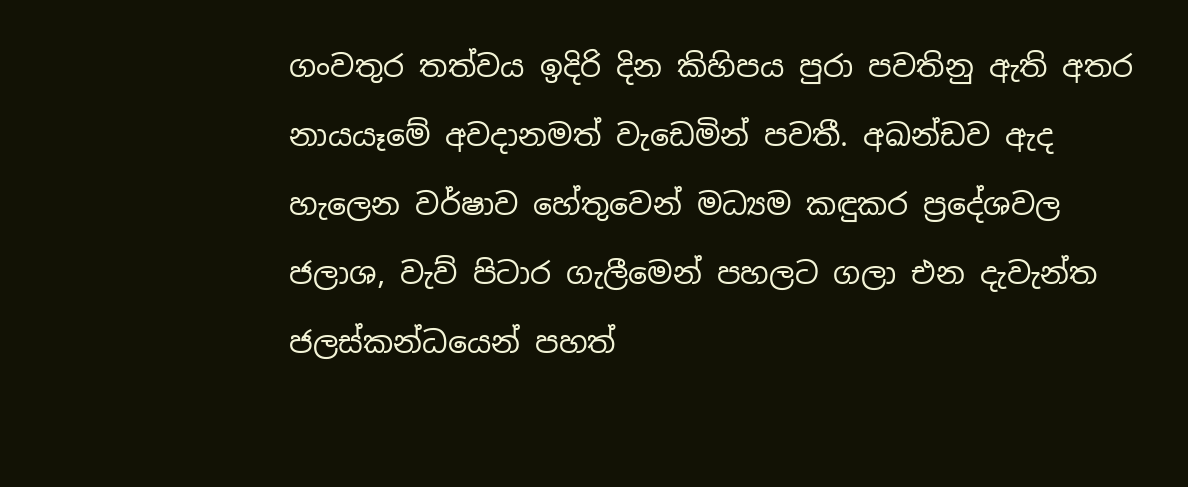ගංවතුර තත්වය ඉදිරි දින කිහිපය පුරා පවතිනු ඇති අතර නායයෑමේ අවදානමත් වැඩෙමින් පවතී. අඛන්ඩව ඇද හැලෙන වර්ෂාව හේතුවෙන් මධ්‍යම කඳුකර ප්‍රදේශවල ජලාශ, වැව් පිටාර ගැලීමෙන් පහලට ගලා එන දැවැන්ත ජලස්කන්ධයෙන් පහත්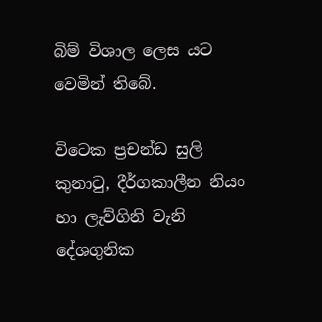බිම් විශාල ලෙස යට වෙමින් තිබේ.

විටෙක ප්‍රචන්ඩ සුලි කුනාටු, දීර්ගකාලීන නියං හා ලැව්ගිනි වැනි දේශගුනික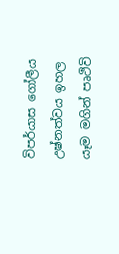විපර්යාස ගෝලීය උෂ්නත්වය ඉහල යෑම මගින් පෘථිවි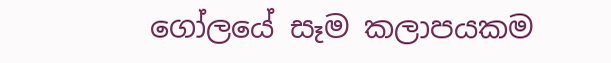ගෝලයේ සෑම කලාපයකම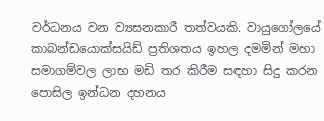වර්ධනය වන ව්‍යසනකාරී තත්වයකි. වායුගෝලයේ කාබන්ඩයොක්සයිඩ් ප්‍රතිශතය ඉහල දමමින් මහා සමාගම්වල ලාභ මඩි තර කිරීම සඳහා සිදු කරන පොසිල ඉන්ධන දහනය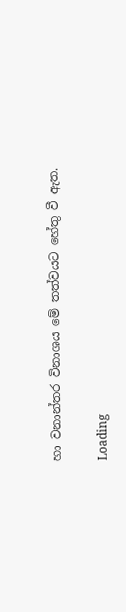හා වනාන්තර විනාශය මේ තත්වයට හේතු වී ඇත.

Loading